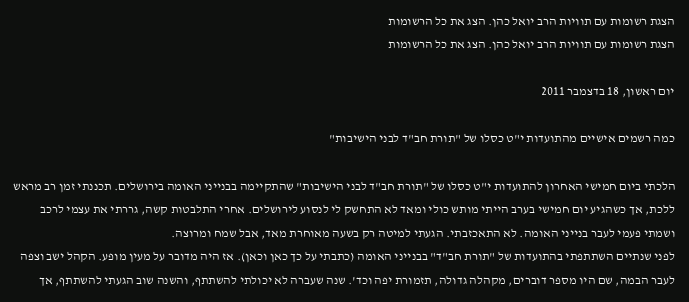הצגת רשומות עם תוויות הרב יואל כהן. הצג את כל הרשומות
הצגת רשומות עם תוויות הרב יואל כהן. הצג את כל הרשומות

יום ראשון, 18 בדצמבר 2011

כמה רשמים אישיים מהתועדות י"ט כסלו של "תורת חב"ד לבני הישיבות"

הלכתי ביום חמישי האחרון להתועדות י"ט כסלו של "תורת חב"ד לבני הישיבות" שהתקיימה בבנייני האומה בירושלים. תכננתי זמן רב מראש ללכת, אך כשהגיע יום חמישי בערב הייתי מותש כולי ומאד לא התחשק לי לנסוע לירושלים. אחרי התלבטות קשה, גררתי את עצמי לרכב ושמתי פעמי לעבר בנייני האומה. לא התאכזבתי. הגעתי למיטה רק בשעה מאוחרת מאד, אבל שמח ומרוצה.
לפני שנתיים השתתפתי בהתועדות של "תורת חב"ד" בבנייני האומה (כתבתי על כך כאן וכאן). אז היה מדובר על מעין מופע. הקהל ישב וצפה לעבר הבמה, שם היו מספר דוברים, מקהלה גדולה, תזמורת יפה וכד'. שנה שעברה לא יכולתי להשתתף, והשנה שוב הגעתי להשתתף, אך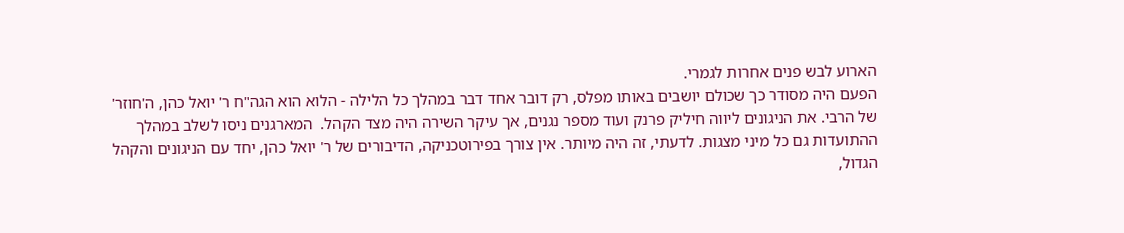הארוע לבש פנים אחרות לגמרי.
הפעם היה מסודר כך שכולם יושבים באותו מפלס, רק דובר אחד דבר במהלך כל הלילה - הלוא הוא הגה"ח ר' יואל כהן, ה'חוזר' של הרבי. את הניגונים ליווה חיליק פרנק ועוד מספר נגנים, אך עיקר השירה היה מצד הקהל.  המארגנים ניסו לשלב במהלך ההתועדות גם כל מיני מצגות. לדעתי, זה היה מיותר. אין צורך בפירוטכניקה, הדיבורים של ר' יואל כהן, יחד עם הניגונים והקהל הגדול,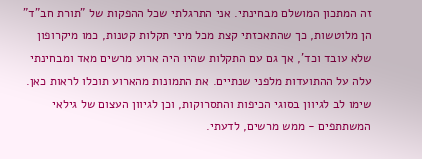זה המתכון המושלם מבחינתי. אני התרגלתי שכל ההפקות של "תורת חב"ד" הן מלוטשות, כך שהתאכזתי קצת מכל מיני תקלות קטנות, כמו מיקרופון שלא עובד וכד', אך גם עם התקלות שהיו היה ארוע מרשים מאד ומבחינתי עלה על ההתועדות מלפני שנתיים. את התמונות מהארוע תוכלו לראות כאן. שימו לב לגיוון בסוגי הכיפות והתסרוקות, וכן לגיוון העצום של גילאי המשתתפים - ממש מרשים, לדעתי.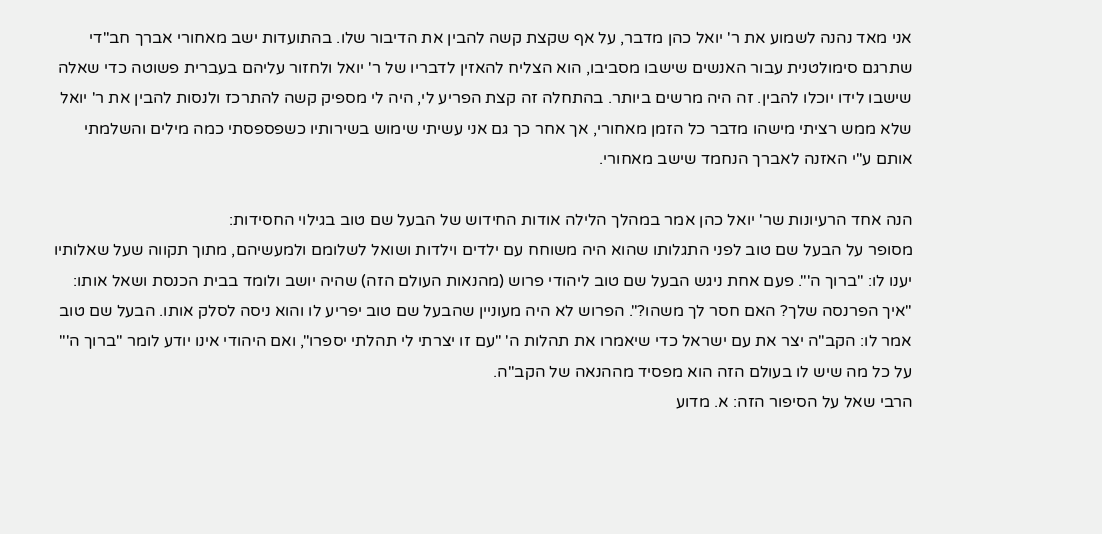אני מאד נהנה לשמוע את ר' יואל כהן מדבר, על אף שקצת קשה להבין את הדיבור שלו. בהתועדות ישב מאחורי אברך חב"די שתרגם סימולטנית עבור האנשים שישבו מסביבו, הוא הצליח להאזין לדבריו של ר' יואל ולחזור עליהם בעברית פשוטה כדי שאלה שישבו לידו יוכלו להבין. זה היה מרשים ביותר. בהתחלה זה קצת הפריע לי, היה לי מספיק קשה להתרכז ולנסות להבין את ר' יואל שלא ממש רציתי מישהו מדבר כל הזמן מאחורי, אך אחר כך גם אני עשיתי שימוש בשירותיו כשפספסתי כמה מילים והשלמתי אותם ע"י האזנה לאברך הנחמד שישב מאחורי.

הנה אחד הרעיונות שר' יואל כהן אמר במהלך הלילה אודות החידוש של הבעל שם טוב בגילוי החסידות:
מסופר על הבעל שם טוב לפני התגלותו שהוא היה משוחח עם ילדים וילדות ושואל לשלומם ולמעשיהם, מתוך תקווה שעל שאלותיו יענו לו: "ברוך ה'". פעם אחת ניגש הבעל שם טוב ליהודי פרוש (מהנאות העולם הזה) שהיה יושב ולומד בבית הכנסת ושאל אותו: "איך הפרנסה שלך? האם חסר לך משהו?". הפרוש לא היה מעוניין שהבעל שם טוב יפריע לו והוא ניסה לסלק אותו. הבעל שם טוב אמר לו: הקב"ה יצר את עם ישראל כדי שיאמרו את תהלות ה' "עם זו יצרתי לי תהלתי יספרו", ואם היהודי אינו יודע לומר "ברוך ה'" על כל מה שיש לו בעולם הזה הוא מפסיד מההנאה של הקב"ה.
הרבי שאל על הסיפור הזה: א. מדוע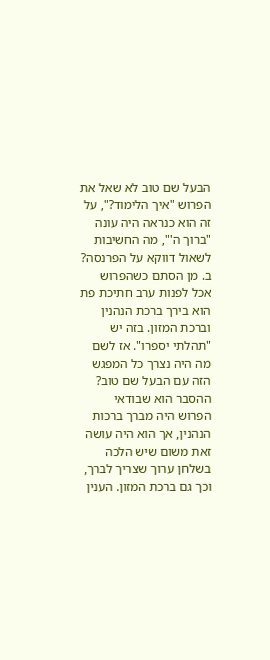הבעל שם טוב לא שאל את הפרוש "איך הלימוד?", על זה הוא כנראה היה עונה "ברוך ה'", מה החשיבות לשאול דווקא על הפרנסה? ב. מן הסתם כשהפרוש אכל לפנות ערב חתיכת פת הוא בירך ברכת הנהנין וברכת המזון. בזה יש "תהלתי יספרו". אז לשם מה היה נצרך כל המפגש הזה עם הבעל שם טוב?
ההסבר הוא שבודאי הפרוש היה מברך ברכות הנהנין, אך הוא היה עושה זאת משום שיש הלכה בשלחן ערוך שצריך לברך, וכך גם ברכת המזון. הענין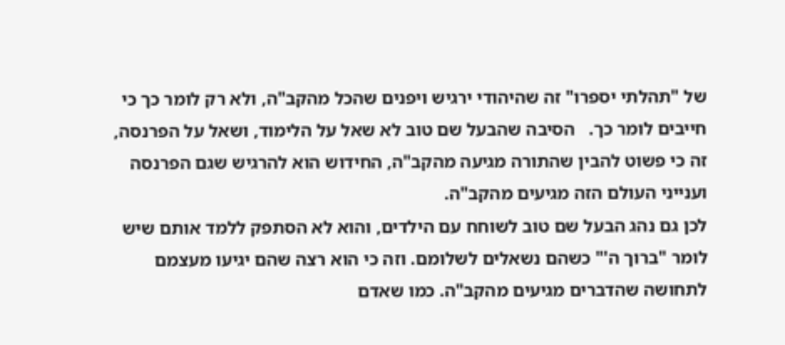של "תהלתי יספרו" זה שהיהודי ירגיש ויפנים שהכל מהקב"ה, ולא רק לומר כך כי חייבים לומר כך.   הסיבה שהבעל שם טוב לא שאל על הלימוד, ושאל על הפרנסה, זה כי פשוט להבין שהתורה מגיעה מהקב"ה, החידוש הוא להרגיש שגם הפרנסה וענייני העולם הזה מגיעים מהקב"ה.
לכן גם נהג הבעל שם טוב לשוחח עם הילדים, והוא לא הסתפק ללמד אותם שיש לומר "ברוך ה'" כשהם נשאלים לשלומם. וזה כי הוא רצה שהם יגיעו מעצמם לתחושה שהדברים מגיעים מהקב"ה. כמו שאדם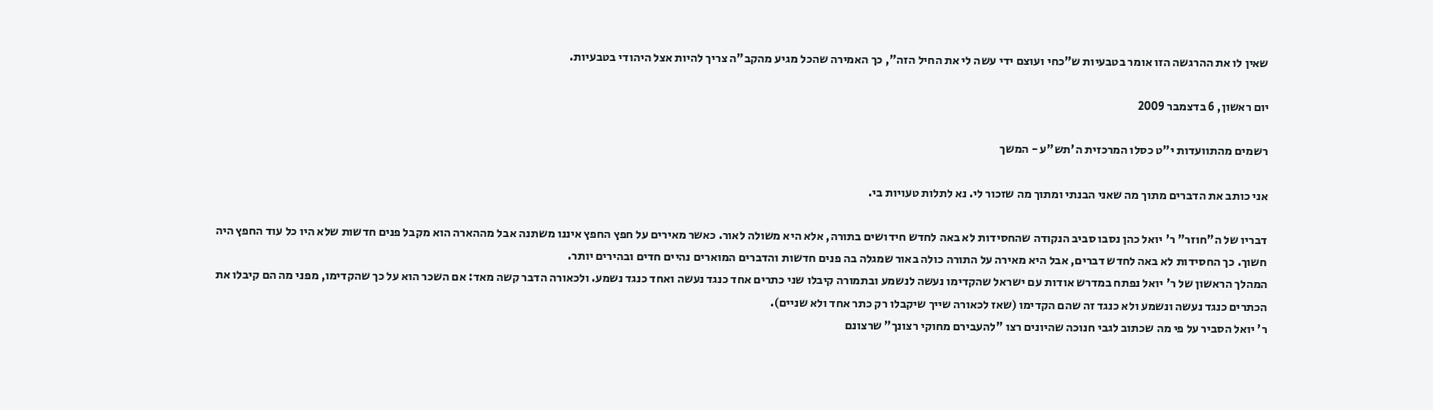שאין לו את ההרגשה הזו אומר בטבעיות ש"כחי ועוצם ידי עשה לי את החיל הזה", כך האמירה שהכל מגיע מהקב"ה צריך להיות אצל היהודי בטבעיות.

יום ראשון, 6 בדצמבר 2009

רשמים מהתוועדות י"ט כסלו המרכזית ה'תש"ע - המשך

אני כותב את הדברים מתוך מה שאני הבנתי ומתוך מה שזכור לי. נא לתלות טעויות בי.

דבריו של ה"חוזר" ר' יואל כהן נסבו סביב הנקודה שהחסידות לא באה לחדש חידושים בתורה, אלא היא משולה לאור. כאשר מאירים על חפץ החפץ איננו משתנה אבל מההארה הוא מקבל פנים חדשות שלא היו כל עוד החפץ היה חשוך. כך החסידות לא באה לחדש דברים, אבל היא מאירה על התורה כולה באור שמגלה בה פנים חדשות והדברים המוארים נהיים חדים ובהירים יותר.
המהלך הראשון של ר' יואל נפתח במדרש אודות עם ישראל שהקדימו נעשה לנשמע ובתמורה קיבלו שני כתרים אחד כנגד נעשה ואחד כנגד נשמע. ולכאורה הדבר קשה מאד: אם השכר הוא על כך שהקדימו, מפני מה הם קיבלו את הכתרים כנגד נעשה ונשמע ולא כנגד זה שהם הקדימו (שאז לכאורה שייך שיקבלו רק כתר אחד ולא שניים).
ר' יואל הסביר על פי מה שכתוב לגבי חנוכה שהיונים רצו "להעבירם מחוקי רצונך" שרצונם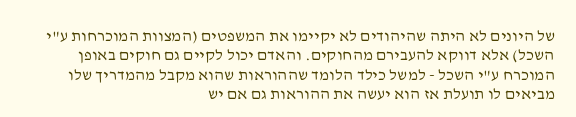של היונים לא היתה שהיהודים לא יקיימו את המשפטים (המצוות המוכרחות ע"י השכל) אלא דווקא להעבירם מהחוקים. והאדם יכול לקיים גם חוקים באופן המוכרח ע"י השכל - למשל כילד הלומד שההוראות שהוא מקבל מהמדריך שלו מביאים לו תועלת אז הוא יעשה את ההוראות גם אם יש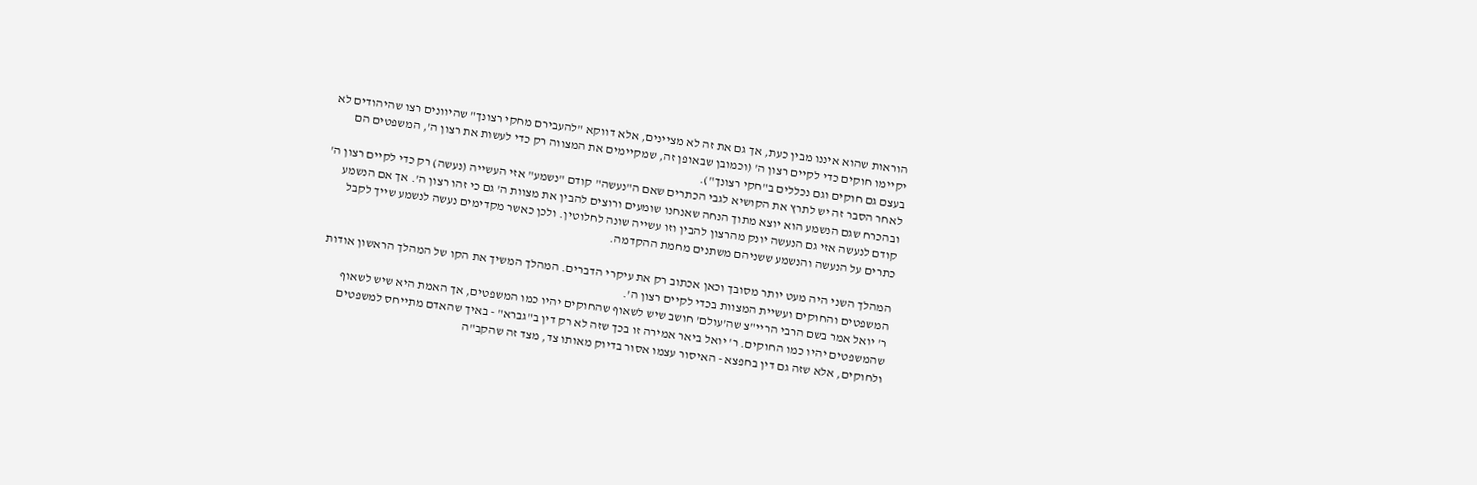הוראות שהוא איננו מבין כעת, אך גם את זה לא מציינים, אלא דווקא "להעבירם מחקי רצונך" שהיוונים רצו שהיהודים לא יקיימו חוקים כדי לקיים רצון ה' (וכמובן שבאופן זה, שמקיימים את המצווה רק כדי לעשות את רצון ה', המשפטים הם בעצם גם חוקים וגם נכללים ב"חקי רצונך").
לאחר הסבר זה יש לתרץ את הקושיא לגבי הכתרים שאם ה"נעשה" קודם "נשמע" אזי העשייה (נעשה) רק כדי לקיים רצון ה' ובהכרח שגם הנשמע הוא יוצא מתוך הנחה שאנחנו שומעים ורוצים להבין את מצוות ה' גם כי זהו רצון ה'. אך אם הנשמע קודם לנעשה אזי גם הנעשה יונק מהרצון להבין וזו עשייה שונה לחלוטין. ולכן כאשר מקדימים נעשה לנשמע שייך לקבל כתרים על הנעשה והנשמע ששניהם משתנים מחמת ההקדמה.

המהלך השני היה מעט יותר מסובך וכאן אכתוב רק את עיקרי הדברים. המהלך המשיך את הקו של המהלך הראשון אודות המשפטים והחוקים ועשיית המצוות בכדי לקיים רצון ה'.
ר' יואל אמר בשם הרבי הריי"צ שה'עולם' חושב שיש לשאוף שהחוקים יהיו כמו המשפטים, אך האמת היא שיש לשאוף שהמשפטים יהיו כמו החוקים. ר' יואל ביאר אמירה זו בכך שזה לא רק דין ב"גברא" - באיך שהאדם מתייחס למשפטים ולחוקים, אלא שזה גם דין בחפצא - האיסור עצמו אסור בדיוק מאותו צד, מצד זה שהקב"ה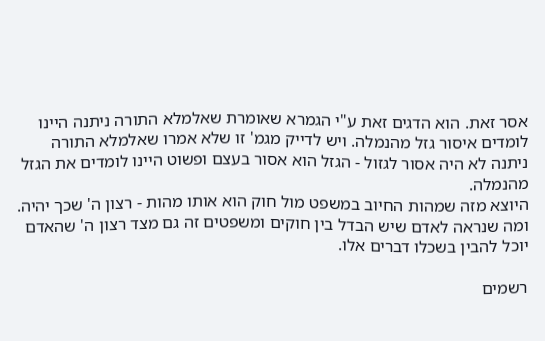אסר זאת. הוא הדגים זאת ע"י הגמרא שאומרת שאלמלא התורה ניתנה היינו לומדים איסור גזל מהנמלה. ויש לדייק מגמ' זו שלא אמרו שאלמלא התורה ניתנה לא היה אסור לגזול - הגזל הוא אסור בעצם ופשוט היינו לומדים את הגזל מהנמלה.
היוצא מזה שמהות החיוב במשפט מול חוק הוא אותו מהות - רצון ה' שכך יהיה. ומה שנראה לאדם שיש הבדל בין חוקים ומשפטים זה גם מצד רצון ה' שהאדם יוכל להבין בשכלו דברים אלו.

רשמים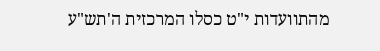מהתוועדות י"ט כסלו המרכזית ה'תש"ע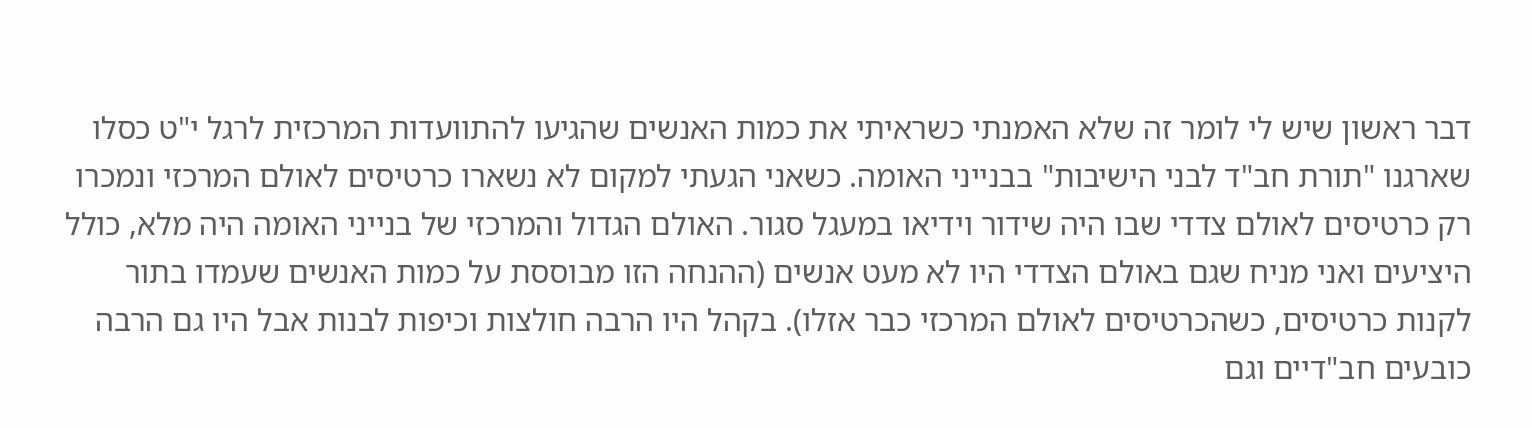דבר ראשון שיש לי לומר זה שלא האמנתי כשראיתי את כמות האנשים שהגיעו להתוועדות המרכזית לרגל י"ט כסלו שארגנו "תורת חב"ד לבני הישיבות" בבנייני האומה. כשאני הגעתי למקום לא נשארו כרטיסים לאולם המרכזי ונמכרו רק כרטיסים לאולם צדדי שבו היה שידור וידיאו במעגל סגור. האולם הגדול והמרכזי של בנייני האומה היה מלא, כולל היציעים ואני מניח שגם באולם הצדדי היו לא מעט אנשים (ההנחה הזו מבוססת על כמות האנשים שעמדו בתור לקנות כרטיסים, כשהכרטיסים לאולם המרכזי כבר אזלו). בקהל היו הרבה חולצות וכיפות לבנות אבל היו גם הרבה כובעים חב"דיים וגם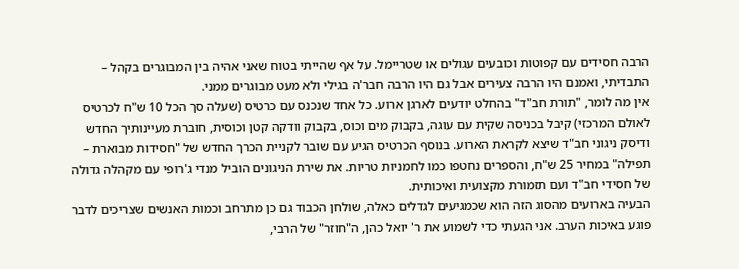הרבה חסידים עם קפוטות וכובעים עגולים או שטריימל. על אף שהייתי בטוח שאני אהיה בין המבוגרים בקהל – התבדיתי, ואמנם היו הרבה צעירים אבל גם היו הרבה חבר'ה בגילי ולא מעט מבוגרים ממני.
אין מה לומר, "תורת חב"ד" בהחלט יודעים לארגן ארוע. כל אחד שנכנס עם כרטיס (שעלה סך הכל 10 ש"ח לכרטיס לאולם המרכזי) קיבל בכניסה שקית עם עוגה, בקבוק מים וכוס, בקבוק וודקה קטן וכוסית, חוברת מעיינותיך החדש ודיסק ניגוני חב"ד שיצא לקראת הארוע. בנוסף הכרטיס הגיע עם שובר לקניית הכרך החדש של "חסידות מבוארת – תפילה" במחיר 25 ש"ח, והספרים נחטפו כמו לחמניות טריות. את שירת הניגונים הוביל מנדי ג'רופי עם מקהלה גדולה של חסידי חב"ד ועם תזמורת מקצועית ואיכותית.
הבעיה בארועים מהסוג הזה הוא שכמגיעים לגדלים כאלה, שולחן הכבוד גם כן מתרחב וכמות האנשים שצריכים לדבר פוגע באיכות הערב. אני הגעתי כדי לשמוע את ר' יואל כהן, ה"חוזר" של הרבי,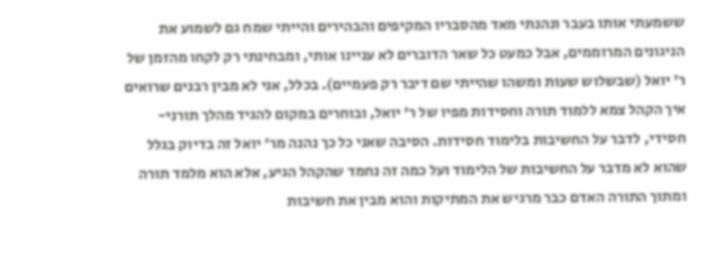ששמעתי אותו בעבר ונהנתי מאד מהסבריו המקיפים והבהירים והייתי שמח גם לשמוע את הניגונים המרוממים, אבל כמעט כל שאר הדוברים לא עניינו אותי, ומבחינתי רק לקחו מהזמן של ר' יואל (שבשלוש שעות ומשהו שהייתי שם דיבר רק פעמיים). בכלל, אני לא מבין רבנים שרואים איך הקהל צמא ללמוד תורה וחסידות מפיו של ר' יואל, ובוחרים במקום להגיד מהלך תורני-חסידי, לדבר על החשיבות בלימוד חסידות. הסיבה שאני כל כך נהנה מר' יואל זה בדיוק בגלל שהוא לא מדבר על החשיבות של הלימוד ועל כמה זה נחמד שהקהל הגיע, אלא הוא מלמד תורה ומתוך התורה האדם כבר מרגיש את המתיקות והוא מבין את חשיבות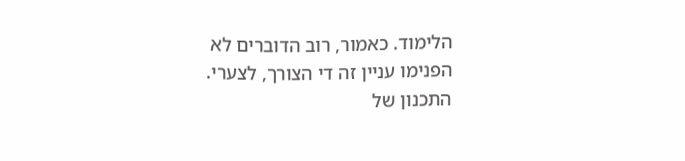הלימוד. כאמור, רוב הדוברים לא הפנימו עניין זה די הצורך, לצערי.
התכנון של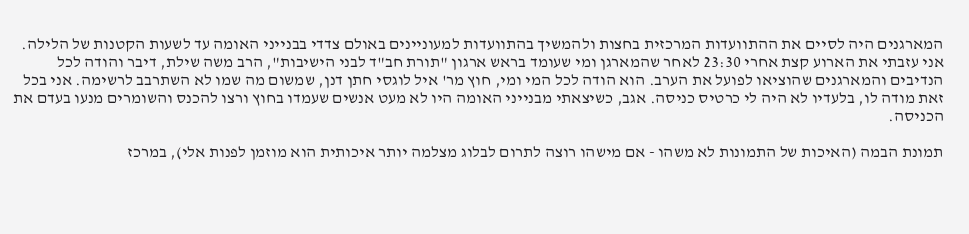המארגנים היה לסיים את ההתוועדות המרכזית בחצות ולהמשיך בהתוועדות למעוניינים באולם צדדי בבנייני האומה עד לשעות הקטנות של הלילה. אני עזבתי את הארוע קצת אחרי 23:30 לאחר שהמארגן ומי שעומד בראש ארגון "תורת חב"ד לבני הישיבות", הרב משה שילת, דיבר והודה לכל הנדיבים והמארגנים שהוציאו לפועל את הערב. הוא הודה לכל המי ומי, חוץ מר' איל לוגסי חתן דנן, שמשום מה שמו לא השתרבב לרשימה. אני בכל זאת מודה לו, בלעדיו לא היה לי כרטיס כניסה. אגב, כשיצאתי מבנייני האומה היו לא מעט אנשים שעמדו בחוץ ורצו להכנס והשומרים מנעו בעדם את הכניסה.

תמונת הבמה (האיכות של התמונות לא משהו - אם מישהו רוצה לתרום לבלוג מצלמה יותר איכותית הוא מוזמן לפנות אלי), במרכז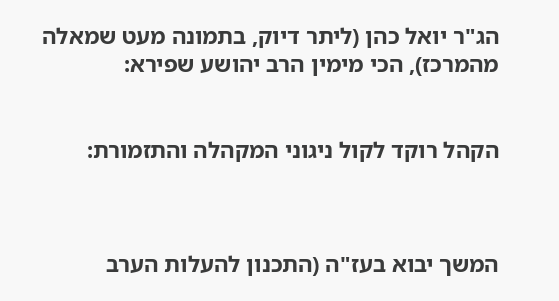הג"ר יואל כהן (ליתר דיוק, בתמונה מעט שמאלה מהמרכז), הכי מימין הרב יהושע שפירא:


הקהל רוקד לקול ניגוני המקהלה והתזמורת:



המשך יבוא בעז"ה (התכנון להעלות הערב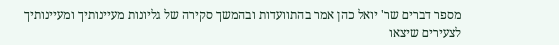מספר דברים שר' יואל כהן אמר בהתוועדות ובהמשך סקירה של גליונות מעיינותיך ומעיינותיך לצעירים שיצאו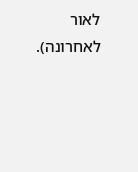לאור לאחרונה).